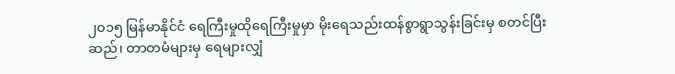၂၀၁၅ မြန်မာနိုင်ငံ ရေကြီးမှုထိုရေကြီးမှုမှာ မိုးရေသည်းထန်စွာရွာသွန်းခြင်းမှ စတင်ပြီး ဆည်၊ တာတမံများမှ ရေများလျှံ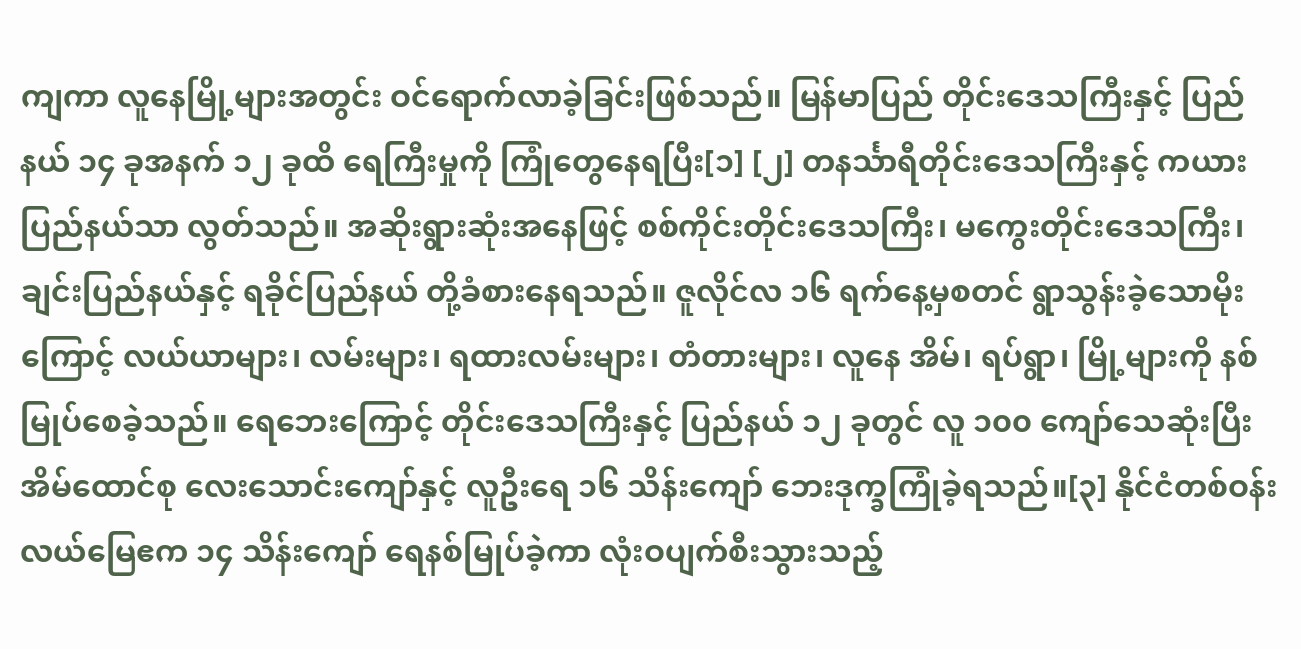ကျကာ လူနေမြို့များအတွင်း ဝင်ရောက်လာခဲ့ခြင်းဖြစ်သည်။ မြန်မာပြည် တိုင်းဒေသကြီးနှင့် ပြည်နယ် ၁၄ ခုအနက် ၁၂ ခုထိ ရေကြီးမှုကို ကြုံတွေနေရပြီး[၁] [၂] တနင်္သာရီတိုင်းဒေသကြီးနှင့် ကယားပြည်နယ်သာ လွတ်သည်။ အဆိုးရွားဆုံးအနေဖြင့် စစ်ကိုင်းတိုင်းဒေသကြီး၊ မကွေးတိုင်းဒေသကြီး၊ ချင်းပြည်နယ်နှင့် ရခိုင်ပြည်နယ် တို့ခံစားနေရသည်။ ဇူလိုင်လ ၁၆ ရက်နေ့မှစတင် ရွာသွန်းခဲ့သောမိုးကြောင့် လယ်ယာများ၊ လမ်းများ၊ ရထားလမ်းများ၊ တံတားများ၊ လူနေ အိမ်၊ ရပ်ရွာ၊ မြို့များကို နစ်မြုပ်စေခဲ့သည်။ ရေဘေးကြောင့် တိုင်းဒေသကြီးနှင့် ပြည်နယ် ၁၂ ခုတွင် လူ ၁၀၀ ကျော်သေဆုံးပြီး အိမ်ထောင်စု လေးသောင်းကျော်နှင့် လူဦးရေ ၁၆ သိန်းကျော် ဘေးဒုက္ခကြုံခဲ့ရသည်။[၃] နိုင်ငံတစ်ဝန်း လယ်မြေဧက ၁၄ သိန်းကျော် ရေနစ်မြုပ်ခဲ့ကာ လုံးဝပျက်စီးသွားသည့်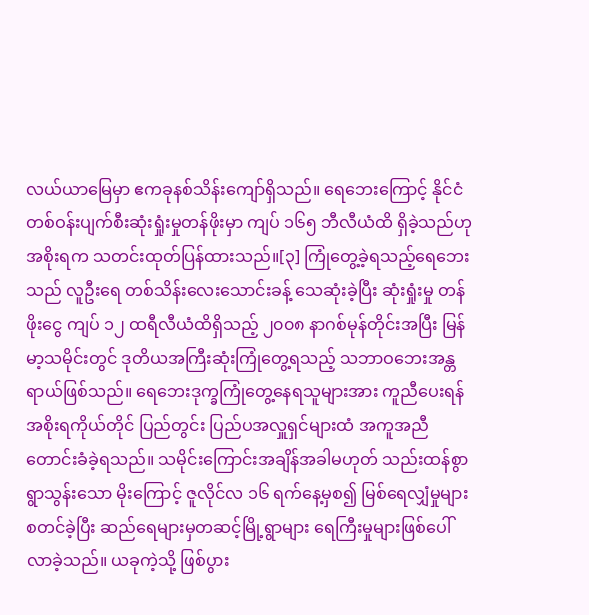လယ်ယာမြေမှာ ဧကခုနစ်သိန်းကျော်ရှိသည်။ ရေဘေးကြောင့် နိုင်ငံတစ်ဝန်းပျက်စီးဆုံးရှုံးမှုတန်ဖိုးမှာ ကျပ် ၁၆၅ ဘီလီယံထိ ရှိခဲ့သည်ဟု အစိုးရက သတင်းထုတ်ပြန်ထားသည်။[၃] ကြုံတွေ့ခဲ့ရသည့်ရေဘေးသည် လူဦးရေ တစ်သိန်းလေးသောင်းခန့် သေဆုံးခဲ့ပြီး ဆုံးရှုံးမှု တန်ဖိုးငွေ ကျပ် ၁၂ ထရီလီယံထိရှိသည့် ၂၀၀၈ နာဂစ်မုန်တိုင်းအပြီး မြန်မာ့သမိုင်းတွင် ဒုတိယအကြီးဆုံးကြုံတွေ့ရသည့် သဘာဝဘေးအန္တရာယ်ဖြစ်သည်။ ရေဘေးဒုက္ခကြုံတွေ့နေရသူများအား ကူညီပေးရန် အစိုးရကိုယ်တိုင် ပြည်တွင်း ပြည်ပအလှူရှင်များထံ အကူအညီတောင်းခံခဲ့ရသည်။ သမိုင်းကြောင်းအချိန်အခါမဟုတ် သည်းထန်စွာရွာသွန်းသော မိုးကြောင့် ဇူလိုင်လ ၁၆ ရက်နေ့မှစ၍ မြစ်ရေလျှံမှုများစတင်ခဲ့ပြီး ဆည်ရေများမှတဆင့်မြို့ရွာများ ရေကြီးမှုများဖြစ်ပေါ်လာခဲ့သည်။ ယခုကဲ့သို့ ဖြစ်ပွား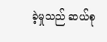ခဲ့မှုသည် ဆယ်စု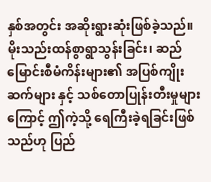နှစ်အတွင်း အဆိုးရွားဆုံးဖြစ်ခဲ့သည်။ မိုးသည်းထန်စွာရွာသွန်းခြင်း၊ ဆည်မြောင်းစီမံကိန်းများ၏ အပြစ်ကျိုးဆက်များ နှင့် သစ်တောပြုန်းတီးမှုများကြောင့် ဤကဲ့သို့ ရေကြီးခဲ့ရခြင်းဖြစ်သည်ဟု ပြည်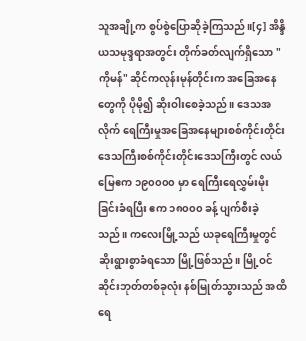သူအချို့က စွပ်စွဲပြောဆိုခဲ့ကြသည်။[၄] အိန္ဒိယသမုဒ္ဒရာအတွင်း တိုက်ခတ်လျက်ရှိသော "ကိုမန်" ဆိုင်ကလုန်းမုန်တိုင်းက အခြေအနေတွေကို ပိုမို၍ ဆိုးဝါးစေခဲ့သည်။ ဒေသအလိုက် ရေကြီးမှုအခြေအနေများစစ်ကိုင်းတိုင်းဒေသကြီးစစ်ကိုင်းတိုင်းဒေသကြီးတွင် လယ်မြေဧက ၁၉၀၀၀၀ မှာ ရေကြီးရေလွှမ်းမိုးခြင်းခံရပြီး ဧက ၁၈၀၀၀ ခန့် ပျက်စီးခဲ့သည်။ ကလေးမြို့သည် ယခုရေကြီးမှုတွင် ဆိုးရွားစွာခံရသော မြို့ဖြစ်သည်။ မြို့ဝင်ဆိုင်းဘုတ်တစ်ခုလုံး နစ်မြုတ်သွားသည် အထိရေ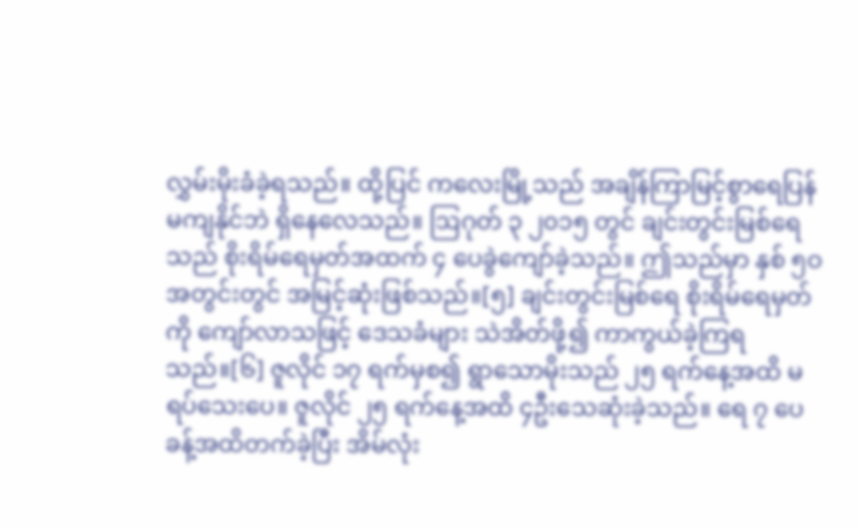လွှမ်းမိုးခံခဲ့ရသည်။ ထို့ပြင် ကလေးမြို့သည် အချိန်ကြာမြင့်စွာရေပြန်မကျနိုင်ဘဲ ရှိနေလေသည်။ ဩဂုတ် ၃ ၂၀၁၅ တွင် ချင်းတွင်းမြစ်ရေသည် စိုးရိမ်ရေမှတ်အထက် ၄ ပေခွဲကျော်ခဲ့သည်။ ဤသည်မှာ နှစ် ၅ဝ အတွင်းတွင် အမြင့်ဆုံးဖြစ်သည်။[၅] ချင်းတွင်းမြစ်ရေ စိုးရိမ်ရေမှတ်ကို ကျော်လာသဖြင့် ဒေသခံများ သဲအိတ်ဖို့၍ ကာကွယ်ခဲ့ကြရသည်။[၆] ဇူလိုင် ၁၇ ရက်မှစ၍ ရွာသောမိုးသည် ၂၅ ရက်နေ့အထိ မရပ်သေးပေ။ ဇူလိုင် ၂၅ ရက်နေ့အထိ ၄ဦးသေဆုံးခဲ့သည်။ ရေ ၇ ပေခန့်အထိတက်ခဲ့ပြီး အိမ်လုံး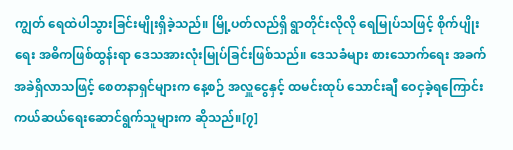ကျွတ် ရေထဲပါသွားခြင်းမျိုးရှိခဲ့သည်။ မြို့ပတ်လည်ရှိ ရွာတိုင်းလိုလို ရေမြုပ်သဖြင့် စိုက်ပျိုးရေး အဓိကဖြစ်ထွန်းရာ ဒေသအားလုံးမြုပ်ခြင်းဖြစ်သည်။ ဒေသခံများ စားသောက်ရေး အခက်အခဲရှိလာသဖြင့် စေတနာရှင်များက နေ့စဉ် အလှူငွေနှင့် ထမင်းထုပ် သောင်းချီ ဝေငှခဲ့ရကြောင်း ကယ်ဆယ်ရေးဆောင်ရွက်သူများက ဆိုသည်။[၇]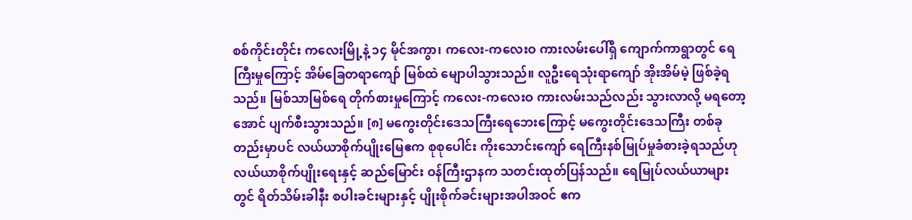စစ်ကိုင်းတိုင်း ကလေးမြို့နဲ့ ၁၄ မိုင်အကွာ၊ ကလေး-ကလေးဝ ကားလမ်းပေါ်ရှိ ကျောက်ကာရွာတွင် ရေကြီးမှုကြောင့် အိမ်ခြေတရာကျော် မြစ်ထဲ မျောပါသွားသည်။ လူဦးရေသုံးရာကျော် အိုးအိမ်မဲ့ ဖြစ်ခဲ့ရသည်။ မြစ်သာမြစ်ရေ တိုက်စားမှုကြောင့် ကလေး-ကလေးဝ ကားလမ်းသည်လည်း သွားလာလို့ မရတော့အောင် ပျက်စီးသွားသည်။ [၈] မကွေးတိုင်းဒေသကြီးရေဘေးကြောင့် မကွေးတိုင်းဒေသကြီး တစ်ခုတည်းမှာပင် လယ်ယာစိုက်ပျိုးမြေဧက စုစုပေါင်း ကိုးသောင်းကျော် ရေကြီးနစ်မြုပ်မှုခံစားခဲ့ရသည်ဟု လယ်ယာစိုက်ပျိုးရေးနှင့် ဆည်မြောင်း ဝန်ကြီးဌာနက သတင်းထုတ်ပြန်သည်။ ရေမြုပ်လယ်ယာများတွင် ရိတ်သိမ်းခါနီး စပါးခင်းများနှင့် ပျိုးစိုက်ခင်းများအပါအဝင် ဧက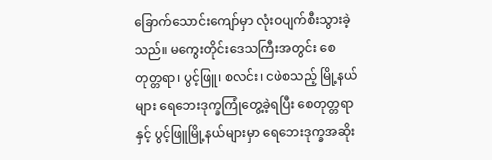ခြောက်သောင်းကျော်မှာ လုံးဝပျက်စီးသွားခဲ့သည်။ မကွေးတိုင်းဒေသကြီးအတွင်း စေတုတ္တရာ၊ ပွင့်ဖြူ၊ စလင်း၊ ငဖဲစသည့် မြို့နယ်များ ရေဘေးဒုက္ခကြုံတွေ့ခဲ့ရပြီး စေတုတ္တရာနှင့် ပွင့်ဖြူမြို့နယ်များမှာ ရေဘေးဒုက္ခအဆိုး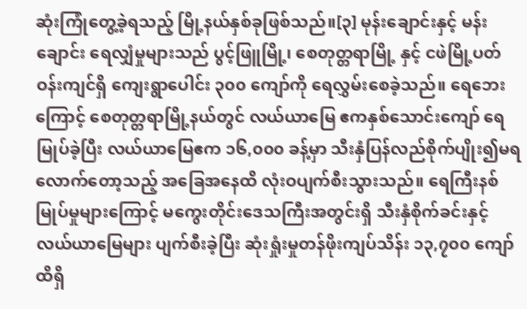ဆုံးကြုံတွေ့ခဲ့ရသည့် မြို့နယ်နှစ်ခုဖြစ်သည်။[၃] မုန်းချောင်းနှင့် မန်းချောင်း ရေလျှံမှုများသည် ပွင့်ဖြူမြို့၊ စေတုတ္တရာမြို့ နှင့် ငဖဲမြို့ပတ်ဝန်းကျင်ရှိ ကျေးရွာပေါင်း ၃၀၀ ကျော်ကို ရေလွှမ်းစေခဲ့သည်။ ရေဘေးကြောင့် စေတုတ္တရာမြို့နယ်တွင် လယ်ယာမြေ ဧကနှစ်သောင်းကျော် ရေမြုပ်ခဲ့ပြီး လယ်ယာမြေဧက ၁၆,၀၀၀ ခန့်မှာ သီးနှံပြန်လည်စိုက်ပျိုး၍မရလောက်တော့သည့် အခြေအနေထိ လုံးဝပျက်စီးသွားသည်။ ရေကြီးနစ်မြုပ်မှုများကြောင့် မကွေးတိုင်းဒေသကြီးအတွင်းရှိ သီးနှံစိုက်ခင်းနှင့် လယ်ယာမြေများ ပျက်စီးခဲ့ပြီး ဆုံးရှုံးမှုတန်ဖိုးကျပ်သိန်း ၁၃,၇၀၀ ကျော်ထိရှိ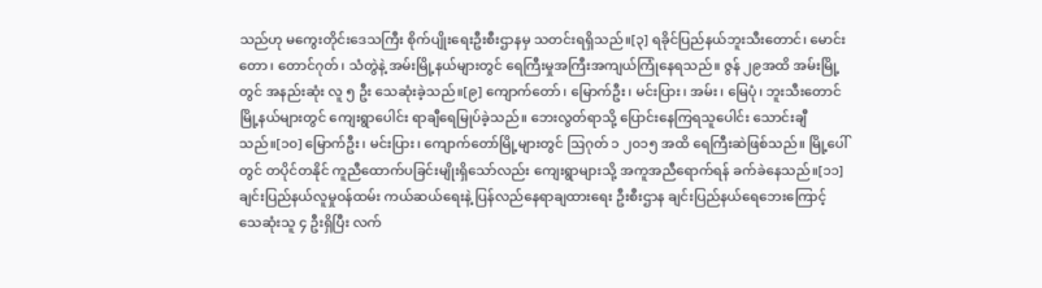သည်ဟု မကွေးတိုင်းဒေသကြီး စိုက်ပျိုးရေးဦးစီးဌာနမှ သတင်းရရှိသည်။[၃] ရခိုင်ပြည်နယ်ဘူးသီးတောင်၊ မောင်းတော၊ တောင်ဂုတ်၊ သံတွဲနဲ့ အမ်းမြို့နယ်များတွင် ရေကြီးမှုအကြီးအကျယ်ကြုံနေရသည်။ ဇွန် ၂၉အထိ အမ်းမြို့တွင် အနည်းဆုံး လူ ၅ ဦး သေဆုံးခဲ့သည်။[၉] ကျောက်တော်၊ မြောက်ဦး၊ မင်းပြား၊ အမ်း၊ မြေပုံ၊ ဘူးသီးတောင်မြို့နယ်များတွင် ကျေးရွာပေါင်း ရာချီရေမြုပ်ခဲ့သည်။ ဘေးလွတ်ရာသို့ ပြောင်းနေကြရသူပေါင်း သောင်းချီသည်။[၁၀] မြောက်ဦး၊ မင်းပြား၊ ကျောက်တော်မြို့များတွင် ဩဂုတ် ၁ ၂၀၁၅ အထိ ရေကြီးဆဲဖြစ်သည်။ မြို့ပေါ်တွင် တပိုင်တနိုင် ကူညီထောက်ပခြင်းမျိုးရှိသော်လည်း ကျေးရွာများသို့ အကူအညီရောက်ရန် ခက်ခဲနေသည်။[၁၁] ချင်းပြည်နယ်လူမှုဝန်ထမ်း ကယ်ဆယ်ရေးနဲ့ ပြန်လည်နေရာချထားရေး ဦးစီးဌာန ချင်းပြည်နယ်ရေဘေးကြောင့် သေဆုံးသူ ၄ ဦးရှိပြီး လက်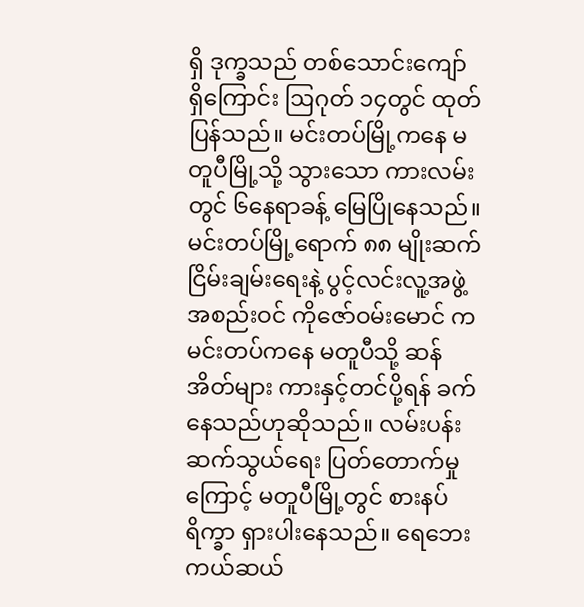ရှိ ဒုက္ခသည် တစ်သောင်းကျော် ရှိကြောင်း ဩဂုတ် ၁၄တွင် ထုတ်ပြန်သည်။ မင်းတပ်မြို့ကနေ မတူပီမြို့သို့ သွားသော ကားလမ်းတွင် ၆နေရာခန့် မြေပြိုနေသည်။ မင်းတပ်မြို့ရောက် ၈၈ မျိုးဆက်ငြိမ်းချမ်းရေးနဲ့ ပွင့်လင်းလူ့အဖွဲ့အစည်းဝင် ကိုဇော်ဝမ်းမောင် က မင်းတပ်ကနေ မတူပီသို့ ဆန်အိတ်များ ကားနှင့်တင်ပို့ရန် ခက်နေသည်ဟုဆိုသည်။ လမ်းပန်းဆက်သွယ်ရေး ပြတ်တောက်မှုကြောင့် မတူပီမြို့တွင် စားနပ်ရိက္ခာ ရှားပါးနေသည်။ ရေဘေးကယ်ဆယ်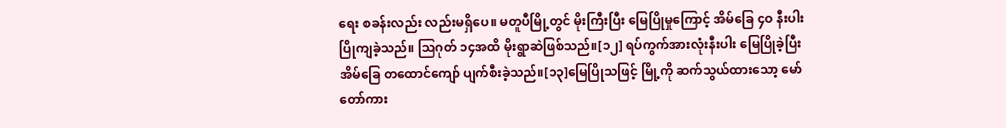ရေး စခန်းလည်း လည်းမရှိပေ။ မတူပီမြို့တွင် မိုးကြီးပြီး မြေပြိုမှုကြောင့် အိမ်ခြေ ၄ဝ နီးပါး ပြိုကျခဲ့သည်။ ဩဂုတ် ၁၄အထိ မိုးရွာဆဲဖြစ်သည်။[၁၂] ရပ်ကွက်အားလုံးနီးပါး မြေပြိုခဲ့ပြီး အိမ်ခြေ တထောင်ကျော် ပျက်စီးခဲ့သည်။[၁၃]မြေပြိုသဖြင့် မြို့ကို ဆက်သွယ်ထားသော့ မော်တော်ကား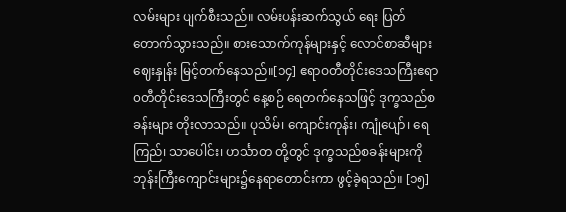လမ်းများ ပျက်စီးသည်။ လမ်းပန်းဆက်သွယ် ရေး ပြတ်တောက်သွားသည်။ စားသောက်ကုန်များနှင့် လောင်စာဆီများဈေးနှုန်း မြင့်တက်နေသည်။[၁၄] ဧရာဝတီတိုင်းဒေသကြီးဧရာ၀တီတိုင်းဒေသကြီးတွင် နေ့စဉ် ရေတက်နေသဖြင့် ဒုက္ခသည်စခန်းများ တိုးလာသည်။ ပုသိမ်၊ ကျောင်းကုန်း၊ ကျုံပျော်၊ ရေကြည်၊ သာပေါင်း၊ ဟင်္သာတ တို့တွင် ဒုက္ခသည်စခန်းများကို ဘုန်းကြီးကျောင်းများ၌နေရာတောင်းကာ ဖွင့်ခဲ့ရသည်။ [၁၅]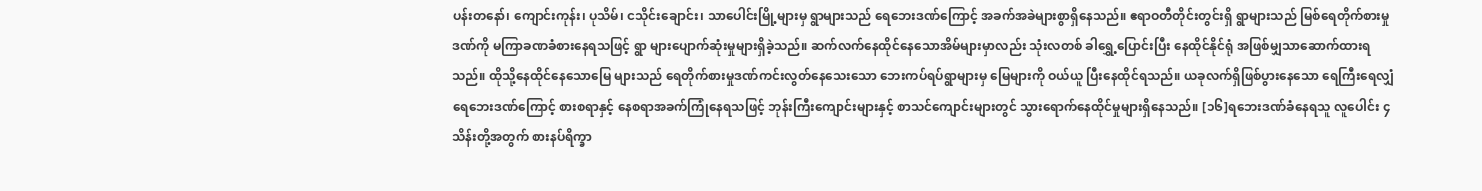ပန်းတနော်၊ ကျောင်းကုန်း၊ ပုသိမ်၊ ငသိုင်းချောင်း၊ သာပေါင်းမြို့များမှ ရွာများသည် ရေဘေးဒဏ်ကြောင့် အခက်အခဲများစွာရှိနေသည်။ ဧရာဝတီတိုင်းတွင်းရှိ ရွာများသည် မြစ်ရေတိုက်စားမှုဒဏ်ကို မကြာခဏခံစားနေရသဖြင့် ရွာ များပျောက်ဆုံးမှုများရှိခဲ့သည်။ ဆက်လက်နေထိုင်နေသောအိမ်များမှာလည်း သုံးလတစ် ခါရွှေ့ပြောင်းပြီး နေထိုင်နိုင်ရုံ အဖြစ်မျှသာဆောက်ထားရသည်။ ထိုသို့နေထိုင်နေသောမြေ များသည် ရေတိုက်စားမှုဒဏ်ကင်းလွတ်နေသေးသော ဘေးကပ်ရပ်ရွာများမှ မြေများကို ဝယ်ယူ ပြီးနေထိုင်ရသည်။ ယခုလက်ရှိဖြစ်ပွားနေသော ရေကြီးရေလျှံရေဘေးဒဏ်ကြောင့် စားစရာနှင့် နေစရာအခက်ကြုံနေရသဖြင့် ဘုန်းကြီးကျောင်းများနှင့် စာသင်ကျောင်းများတွင် သွားရောက်နေထိုင်မှုများရှိနေသည်။ [၁၆]ရဘေးဒဏ်ခံနေရသူ လူပေါင်း ၄ သိန်းတို့အတွက် စားနပ်ရိက္ခာ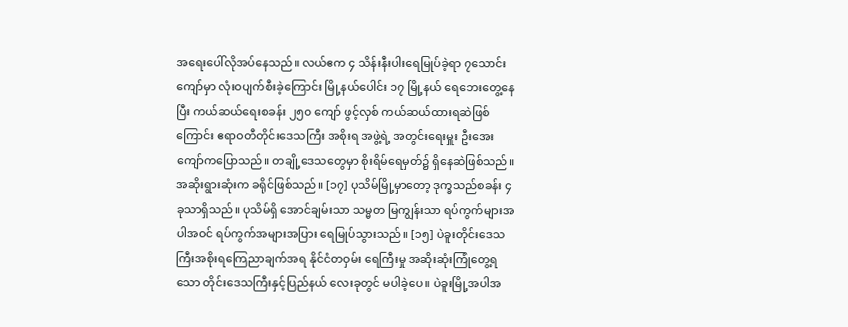အရေးပေါ်လိုအပ်နေသည်။ လယ်ဧက ၄ သိန်းနီးပါးရေမြုပ်ခဲ့ရာ ၇သောင်းကျော်မှာ လုံးဝပျက်စီးခဲ့ကြောင်း မြို့နယ်ပေါင်း ၁၇ မြို့နယ် ရေဘေးတွေ့နေပြီး ကယ်ဆယ်ရေးစခန်း ၂၅၀ ကျော် ဖွင့်လှစ် ကယ်ဆယ်ထားရဆဲဖြစ်ကြောင်း ဧရာဝတီတိုင်းဒေသကြီး အစိုးရ အဖွဲ့ရဲ့ အတွင်းရေးမှူး ဦးအေးကျော်ကပြောသည်။ တချို့ဒေသတွေမှာ စိုးရိမ်ရေမှတ်၌ ရှိနေဆဲဖြစ်သည်။ အဆိုးရွားဆုံးက ခရိုင်ဖြစ်သည်။ [၁၇] ပုသိမ်မြို့မှာတော့ ဒုက္ခသည်စခန်း ၄ခုသာရှိသည်။ ပုသိမ်ရှိ အောင်ချမ်းသာ သမ္မတ မြကျွန်းသာ ရပ်ကွက်များအပါအဝင် ရပ်ကွက်အများအပြား ရေမြုပ်သွားသည်။ [၁၅] ပဲခူးတိုင်းဒေသကြီးအစိုးရကြေညာချက်အရ နိုင်ငံတဝှမ်း ရေကြီးမှု အဆိုးဆုံးကြုံတွေ့ရသော တိုင်းဒေသကြီးနှင့်ပြည်နယ် လေးခုတွင် မပါခဲ့ပေ။ ပဲခူးမြို့အပါအ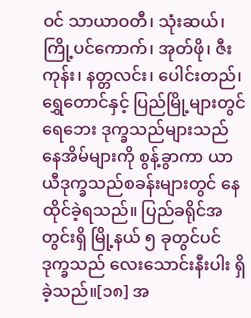ဝင် သာယာဝတီ၊ သုံးဆယ်၊ ကြို့ပင်ကောက်၊ အုတ်ဖို၊ ဇီးကုန်း၊ နတ္တလင်း၊ ပေါင်းတည်၊ ရွှေတောင်နှင့် ပြည်မြို့များတွင် ရေဘေး ဒုက္ခသည်များသည် နေအိမ်များကို စွန့်ခွာကာ ယာယီဒုက္ခသည်စခန်းများတွင် နေထိုင်ခဲ့ရသည်။ ပြည်ခရိုင်အတွင်းရှိ မြို့နယ် ၅ ခုတွင်ပင် ဒုက္ခသည် လေးသောင်းနီးပါး ရှိခဲ့သည်။[၁၈] အ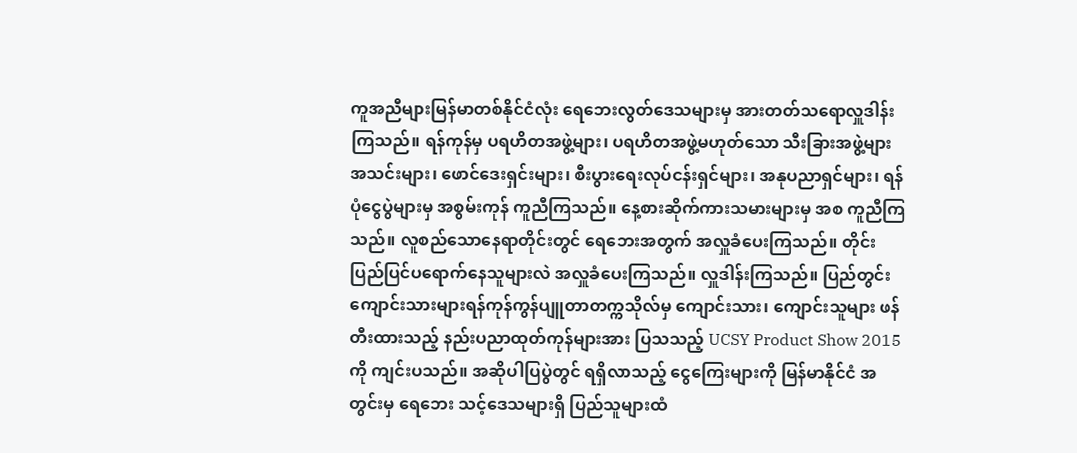ကူအညီများမြန်မာတစ်နိုင်ငံလုံး ရေဘေးလွတ်ဒေသများမှ အားတတ်သရောလှူဒါန်းကြသည်။ ရန်ကုန်မှ ပရဟိတအဖွဲ့များ၊ ပရဟိတအဖွဲ့မဟုတ်သော သီးခြားအဖွဲ့များ အသင်းများ၊ ဖောင်ဒေးရှင်းများ၊ စီးပွားရေးလုပ်ငန်းရှင်များ၊ အနုပညာရှင်များ၊ ရန်ပုံငွေပွဲများမှ အစွမ်းကုန် ကူညီကြသည်။ နေ့စားဆိုက်ကားသမားများမှ အစ ကူညီကြသည်။ လူစည်သောနေရာတိုင်းတွင် ရေဘေးအတွက် အလှူခံပေးကြသည်။ တိုင်းပြည်ပြင်ပရောက်နေသူများလဲ အလှူခံပေးကြသည်။ လှူဒါန်းကြသည်။ ပြည်တွင်း
ကျောင်းသားများရန်ကုန်ကွန်ပျူတာတက္ကသိုလ်မှ ကျောင်းသား၊ ကျောင်းသူများ ဖန်တီးထားသည့် နည်းပညာထုတ်ကုန်များအား ပြသသည့် UCSY Product Show 2015ကို ကျင်းပသည်။ အဆိုပါပြပွဲတွင် ရရှိလာသည့် ငွေကြေးများကို မြန်မာနိုင်ငံ အတွင်းမှ ရေဘေး သင့်ဒေသများရှိ ပြည်သူများထံ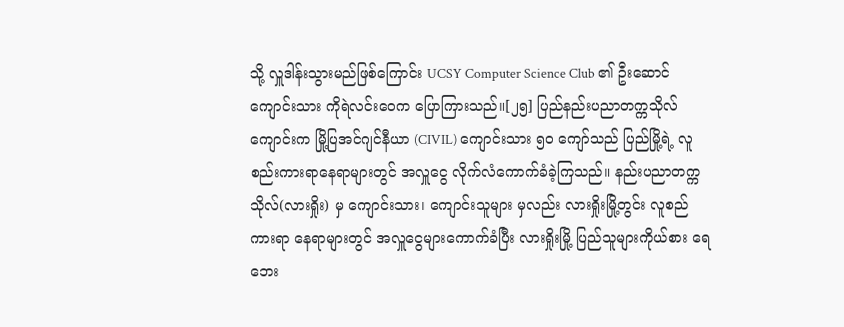သို့ လှူဒါန်းသွားမည်ဖြစ်ကြောင်း UCSY Computer Science Club ၏ ဦးဆောင်ကျောင်းသား ကိုရဲလင်းဝေက ပြောကြားသည်။[၂၅] ပြည်နည်းပညာတက္ကသိုလ်ကျောင်းက မြို့ပြအင်ဂျင်နီယာ (CIVIL) ကျောင်းသား ၅၀ ကျော်သည် ပြည်မြို့ရဲ့ လူစည်းကားရာနေရာများတွင် အလှူငွေ လိုက်လံကောက်ခံခဲ့ကြသည်။ နည်းပညာတက္ကသိုလ်(လားရှိုး) မှ ကျောင်းသား၊ ကျောင်းသူများ မှလည်း လားရှိုးမြို့တွင်း လူစည်ကားရာ နေရာများတွင် အလှူငွေများကောက်ခံပြီး လားရှိုးမြို့ ပြည်သူများကိုယ်စား ရေဘေး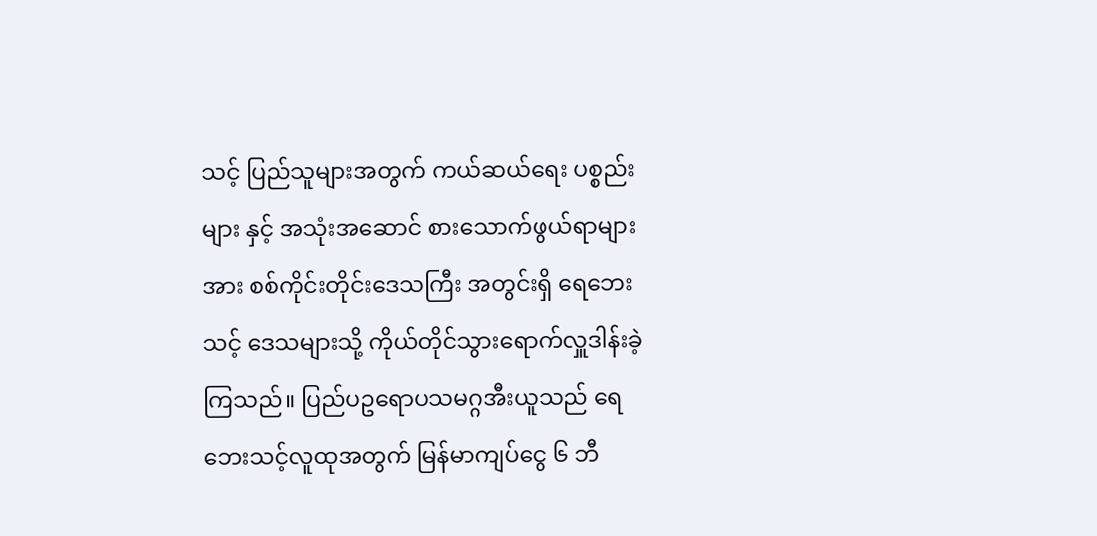သင့် ပြည်သူများအတွက် ကယ်ဆယ်ရေး ပစ္စည်းများ နှင့် အသုံးအဆောင် စားသောက်ဖွယ်ရာများ အား စစ်ကိုင်းတိုင်းဒေသကြီး အတွင်းရှိ ရေဘေးသင့် ဒေသများသို့ ကိုယ်တိုင်သွားရောက်လှူဒါန်းခဲ့ကြသည်။ ပြည်ပဥရောပသမဂ္ဂအီးယူသည် ရေဘေးသင့်လူထုအတွက် မြန်မာကျပ်ငွေ ၆ ဘီ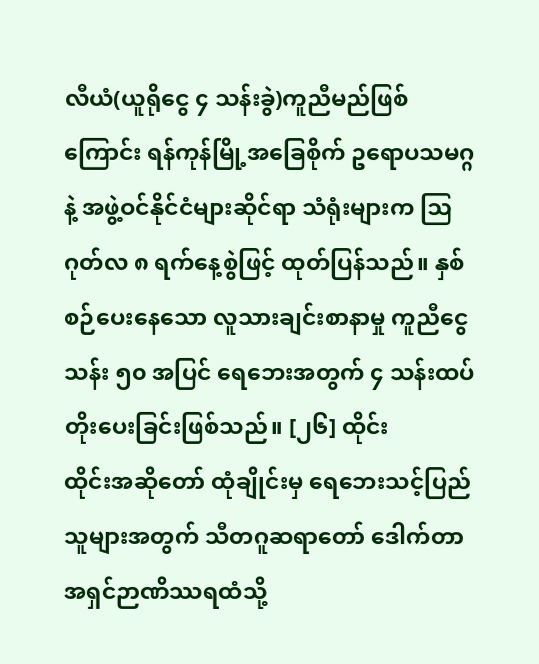လီယံ(ယူရိုငွေ ၄ သန်းခွဲ)ကူညီမည်ဖြစ်ကြောင်း ရန်ကုန်မြို့အခြေစိုက် ဥရောပသမဂ္ဂနဲ့ အဖွဲ့ဝင်နိုင်ငံများဆိုင်ရာ သံရုံးများက ဩဂုတ်လ ၈ ရက်နေ့စွဲဖြင့် ထုတ်ပြန်သည်။ နှစ်စဉ်ပေးနေသော လူသားချင်းစာနာမှု ကူညီငွေ သန်း ၅၀ အပြင် ရေဘေးအတွက် ၄ သန်းထပ်တိုးပေးခြင်းဖြစ်သည်။ [၂၆] ထိုင်း
ထိုင်းအဆိုတော် ထုံချိုင်းမှ ရေဘေးသင့်ပြည်သူများအတွက် သီတဂူဆရာတော် ဒေါက်တာ အရှင်ဉာဏိဿရထံသို့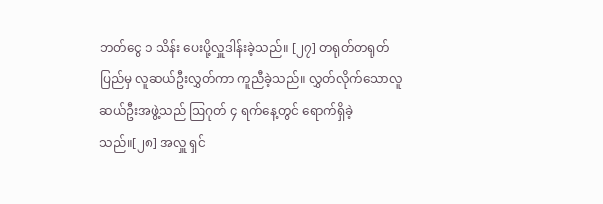ဘတ်ငွေ ၁ သိန်း ပေးပို့လှူဒါန်းခဲ့သည်။ [၂၇] တရုတ်တရုတ်ပြည်မှ လူဆယ်ဦးလွှတ်ကာ ကူညီခဲ့သည်။ လွှတ်လိုက်သောလူဆယ်ဦးအဖွဲ့သည် ဩဂုတ် ၄ ရက်နေ့တွင် ရောက်ရှိခဲ့သည်။[၂၈] အလှူ ရှင်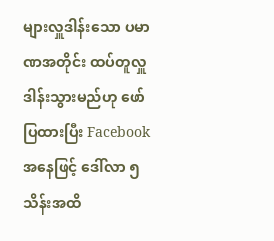များလှူဒါန်းသော ပမာဏအတိုင်း ထပ်တူလှူဒါန်းသွားမည်ဟု ဖော်ပြထားပြီး Facebook အနေဖြင့် ဒေါ်လာ ၅ သိန်းအထိ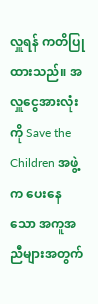လှူရန် ကတိပြုထားသည်။ အလှူငွေအားလုံးကို Save the Children အဖွဲ့က ပေးနေသော အကူအညီများအတွက်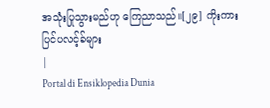အသုံးပြုသွားမည်ဟု ကြေညာသည်။[၂၉] ကိုးကား
ပြင်ပလင့်ခ်များ
|
Portal di Ensiklopedia Dunia